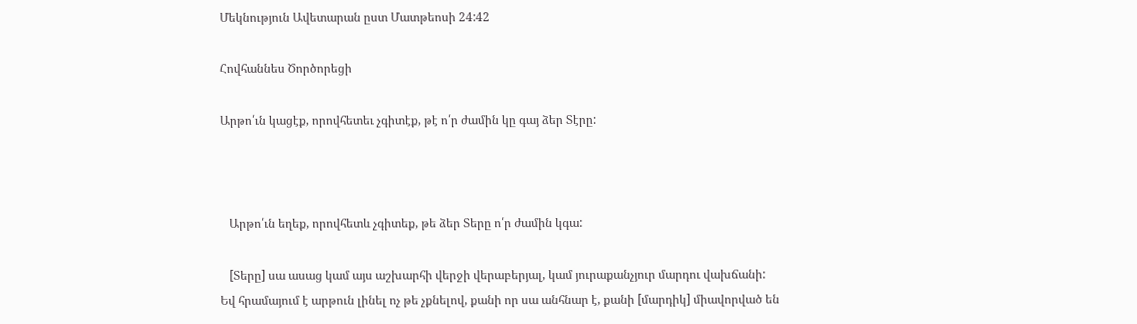Մեկնություն Ավետարան ըստ Մատթեոսի 24:42

Հովհաննես Ծործորեցի

Արթո՛ւն կացէք, որովհետեւ չգիտէք, թէ ո՛ր ժամին կը գայ ձեր Տէրը:



   Արթո՛ւն եղեք, որովհետև չգիտեք, թե ձեր Տերը ո՛ր ժամին կգա:

   [Տերը] սա ասաց կամ այս աշխարհի վերջի վերաբերյալ, կամ յուրաքանչյուր մարդու վախճանի: Եվ հրամայում է արթուն լինել ոչ թե չքնելով, քանի որ սա անհնար է, քանի [մարդիկ] միավորված են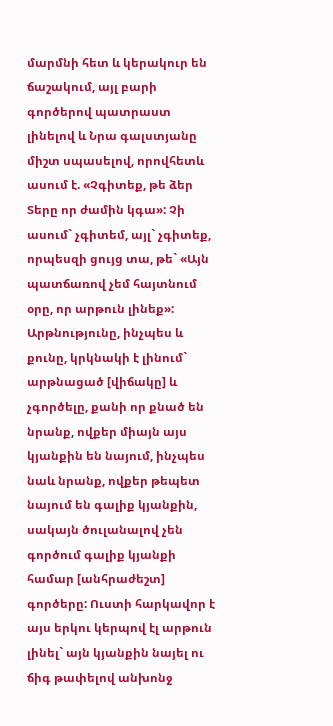մարմնի հետ և կերակուր են ճաշակում, այլ բարի գործերով պատրաստ լինելով և Նրա գալստյանը միշտ սպասելով, որովհետև ասում է. «Չգիտեք, թե ձեր Տերը որ ժամին կգա»: Չի ասում` չգիտեմ, այլ` չգիտեք, որպեսզի ցույց տա, թե` «Այն պատճառով չեմ հայտնում օրը, որ արթուն լինեք»: Արթնությունը, ինչպես և քունը, կրկնակի է լինում` արթնացած [վիճակը] և չգործելը, քանի որ քնած են նրանք, ովքեր միայն այս կյանքին են նայում, ինչպես նաև նրանք, ովքեր թեպետ նայում են գալիք կյանքին, սակայն ծուլանալով չեն գործում գալիք կյանքի համար [անհրաժեշտ] գործերը: Ուստի հարկավոր է այս երկու կերպով էլ արթուն լինել` այն կյանքին նայել ու ճիգ թափելով անխոնջ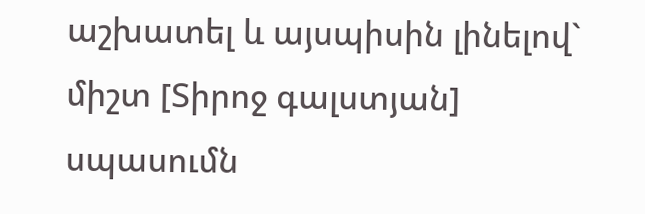աշխատել և այսպիսին լինելով` միշտ [Տիրոջ գալստյան] սպասումն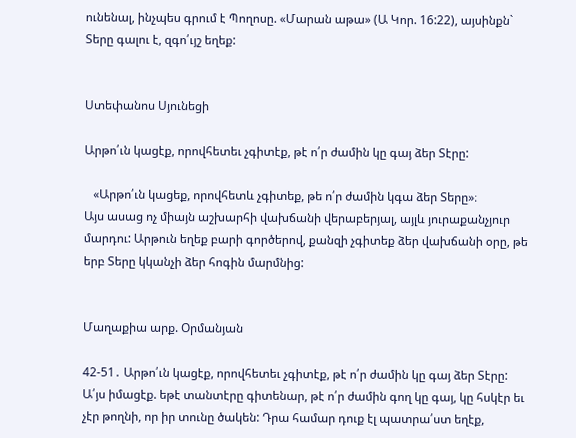ունենալ, ինչպես գրում է Պողոսը. «Մարան աթա» (Ա Կոր. 16:22), այսինքն` Տերը գալու է, զգո՛ւյշ եղեք:


Ստեփանոս Սյունեցի

Արթո՛ւն կացէք, որովհետեւ չգիտէք, թէ ո՛ր ժամին կը գայ ձեր Տէրը:

   «Արթո՛ւն կացեք, որովհետև չգիտեք, թե ո՛ր ժամին կգա ձեր Տերը»։
Այս ասաց ոչ միայն աշխարհի վախճանի վերաբերյալ, այլև յուրաքանչյուր մարդու: Արթուն եղեք բարի գործերով, քանզի չգիտեք ձեր վախճանի օրը, թե երբ Տերը կկանչի ձեր հոգին մարմնից:


Մաղաքիա արք. Օրմանյան

42-51․ Արթո՛ւն կացէք, որովհետեւ չգիտէք, թէ ո՛ր ժամին կը գայ ձեր Տէրը: Ա՛յս իմացէք. եթէ տանտէրը գիտենար, թէ ո՛ր ժամին գող կը գայ, կը հսկէր եւ չէր թողնի, որ իր տունը ծակեն: Դրա համար դուք էլ պատրա՛ստ եղէք,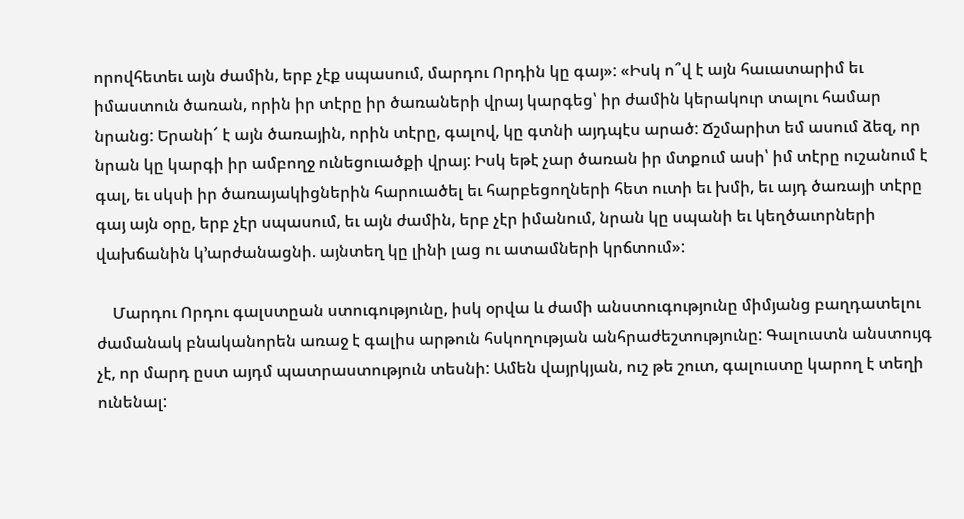որովհետեւ այն ժամին, երբ չէք սպասում, մարդու Որդին կը գայ»: «Իսկ ո՞վ է այն հաւատարիմ եւ իմաստուն ծառան, որին իր տէրը իր ծառաների վրայ կարգեց՝ իր ժամին կերակուր տալու համար նրանց: Երանի՜ է այն ծառային, որին տէրը, գալով, կը գտնի այդպէս արած: Ճշմարիտ եմ ասում ձեզ, որ նրան կը կարգի իր ամբողջ ունեցուածքի վրայ: Իսկ եթէ չար ծառան իր մտքում ասի՝ իմ տէրը ուշանում է գալ, եւ սկսի իր ծառայակիցներին հարուածել եւ հարբեցողների հետ ուտի եւ խմի, եւ այդ ծառայի տէրը գայ այն օրը, երբ չէր սպասում, եւ այն ժամին, երբ չէր իմանում, նրան կը սպանի եւ կեղծաւորների վախճանին կ՚արժանացնի. այնտեղ կը լինի լաց ու ատամների կրճտում»:

    Մարդու Որդու գալստըան ստուգությունը, իսկ օրվա և ժամի անստուգությունը միմյանց բաղդատելու ժամանակ բնականորեն առաջ է գալիս արթուն հսկողության անհրաժեշտությունը: Գալուստն անստույգ չէ, որ մարդ ըստ այդմ պատրաստություն տեսնի: Ամեն վայրկյան, ուշ թե շուտ, գալուստը կարող է տեղի ունենալ: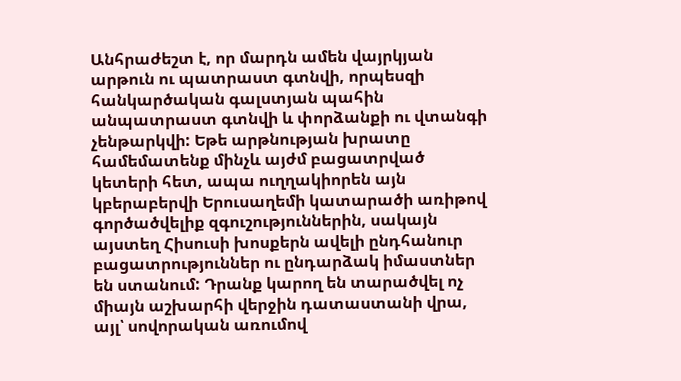Անհրաժեշտ է, որ մարդն ամեն վայրկյան արթուն ու պատրաստ գտնվի, որպեսզի հանկարծական գալստյան պահին անպատրաստ գտնվի և փորձանքի ու վտանգի չենթարկվի: Եթե արթնության խրատը համեմատենք մինչև այժմ բացատրված կետերի հետ, ապա ուղղակիորեն այն կբերաբերվի Երուսաղեմի կատարածի առիթով գործածվելիք զգուշություններին, սակայն այստեղ Հիսուսի խոսքերն ավելի ընդհանուր բացատրություններ ու ընդարձակ իմաստներ են ստանում: Դրանք կարող են տարածվել ոչ միայն աշխարհի վերջին դատաստանի վրա, այլ՝ սովորական առումով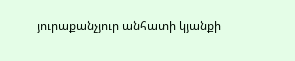յուրաքանչյուր անհատի կյանքի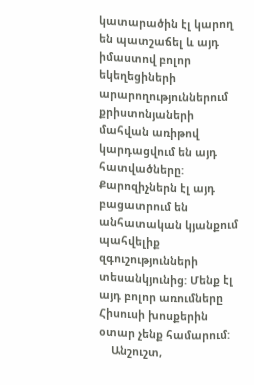կատարածին էլ կարող են պատշաճել և այդ իմաստով բոլոր եկեղեցիների արարողություններում քրիստոնյաների մահվան առիթով կարդացվում են այդ հատվածները: Քարոզիչներն էլ այդ բացատրում են անհատական կյանքում պահվելիք զգուշությունների տեսանկյունից: Մենք էլ այդ բոլոր առումները Հիսուսի խոսքերին օտար չենք համարում:
    Անշուշտ,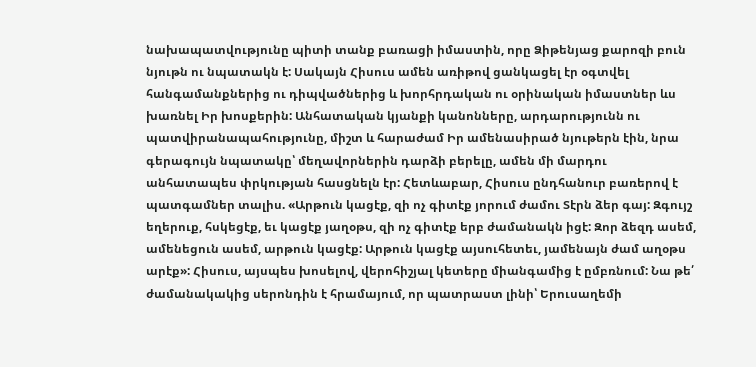նախապատվությունը պիտի տանք բառացի իմաստին, որը Ձիթենյաց քարոզի բուն նյութն ու նպատակն է: Սակայն Հիսուս ամեն առիթով ցանկացել էր օգտվել հանգամանքներից ու դիպվածներից և խորհրդական ու օրինական իմաստներ ևս խառնել Իր խոսքերին: Անհատական կյանքի կանոնները, արդարությունն ու պատվիրանապահությունը, միշտ և հարաժամ Իր ամենասիրած նյութերն էին, նրա գերագույն նպատակը՝ մեղավորներին դարձի բերելը, ամեն մի մարդու անհատապես փրկության հասցնելն էր: Հետևաբար, Հիսուս ընդհանուր բառերով է պատգամներ տալիս. «Արթուն կացէք, զի ոչ գիտէք յորում ժամու Տէրն ձեր գայ: Զգույշ եղերուք, հսկեցէք, եւ կացէք յաղօթս, զի ոչ գիտէք երբ ժամանակն իցէ: Զոր ձեզդ ասեմ, ամենեցուն ասեմ, արթուն կացէք: Արթուն կացէք այսուհետեւ, յամենայն ժամ աղօթս արէք»: Հիսուս, այսպես խոսելով, վերոհիշյալ կետերը միանգամից է ըմբռնում: Նա թե՛ ժամանակակից սերոնդին է հրամայում, որ պատրաստ լինի՝ Երուսաղեմի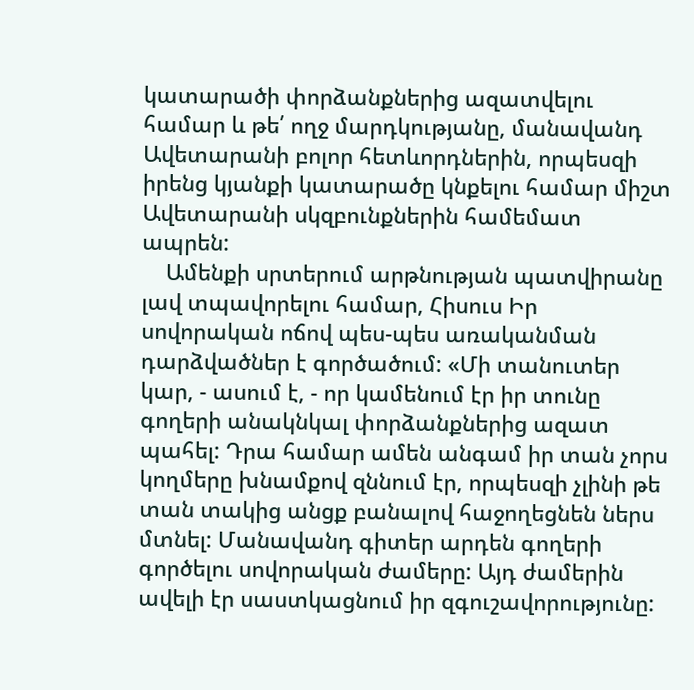կատարածի փորձանքներից ազատվելու համար և թե՛ ողջ մարդկությանը, մանավանդ Ավետարանի բոլոր հետևորդներին, որպեսզի իրենց կյանքի կատարածը կնքելու համար միշտ Ավետարանի սկզբունքներին համեմատ ապրեն:
    Ամենքի սրտերում արթնության պատվիրանը լավ տպավորելու համար, Հիսուս Իր սովորական ոճով պես-պես առականման դարձվածներ է գործածում: «Մի տանուտեր կար, - ասում է, - որ կամենում էր իր տունը գողերի անակնկալ փորձանքներից ազատ պահել: Դրա համար ամեն անգամ իր տան չորս կողմերը խնամքով զննում էր, որպեսզի չլինի թե տան տակից անցք բանալով հաջողեցնեն ներս մտնել: Մանավանդ գիտեր արդեն գողերի գործելու սովորական ժամերը: Այդ ժամերին ավելի էր սաստկացնում իր զգուշավորությունը: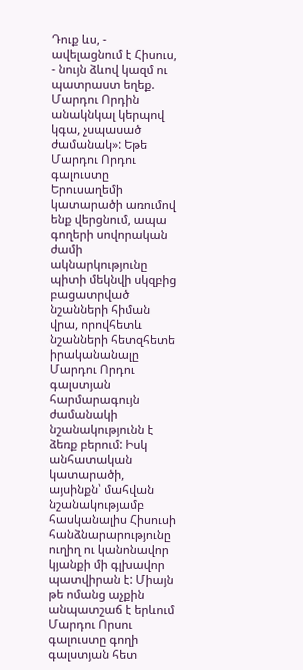Դուք ևս, - ավելացնում է Հիսուս, - նույն ձևով կազմ ու պատրաստ եղեք. Մարդու Որդին անակնկալ կերպով կգա, չսպասած ժամանակ»: Եթե Մարդու Որդու գալուստը Երուսաղեմի կատարածի առումով ենք վերցնում, ապա գողերի սովորական ժամի ակնարկությունը պիտի մեկնվի սկզբից բացատրված նշանների հիման վրա, որովհետև նշանների հետզհետե իրականանալը Մարդու Որդու գալստյան հարմարագույն ժամանակի նշանակությունն է ձեռք բերում: Իսկ անհատական կատարածի, այսինքն՝ մահվան նշանակությամբ հասկանալիս Հիսուսի հանձնարարությունը ուղիղ ու կանոնավոր կյանքի մի գլխավոր պատվիրան է: Միայն թե ոմանց աչքին անպատշաճ է երևում Մարդու Որսու գալուստը գողի գալստյան հետ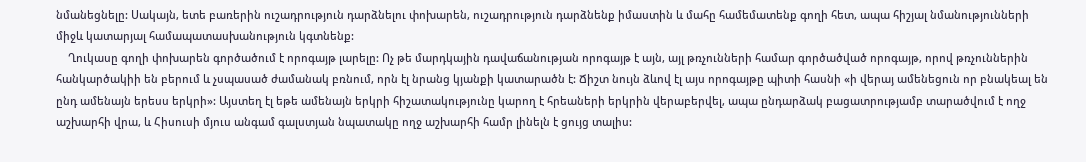նմանեցնելը: Սակայն, ետե բառերին ուշադրություն դարձնելու փոխարեն, ուշադրություն դարձնենք իմաստին և մահը համեմատենք գողի հետ, ապա հիշյալ նմանությունների միջև կատարյալ համապատասխանություն կգտնենք:
    Ղուկասը գողի փոխարեն գործածում է որոգայթ լարելը: Ոչ թե մարդկային դավաճանության որոգայթ է այն, այլ թռչունների համար գործածված որոգայթ, որով թռչուններին հանկարծակիի են բերում և չսպասած ժամանակ բռնում, որն էլ նրանց կյանքի կատարածն է: Ճիշտ նույն ձևով էլ այս որոգայթը պիտի հասնի «ի վերայ ամենեցուն որ բնակեալ են ընդ ամենայն երեսս երկրի»: Այստեղ էլ եթե ամենայն երկրի հիշատակությունը կարող է հրեաների երկրին վերաբերվել, ապա ընդարձակ բացատրությամբ տարածվում է ողջ աշխարհի վրա, և Հիսուսի մյուս անգամ գալստյան նպատակը ողջ աշխարհի համր լինելն է ցույց տալիս: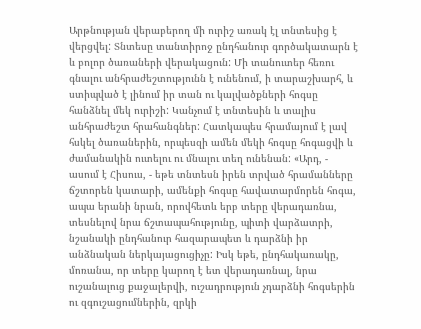Արթնության վերաբերող մի ուրիշ առակ էլ տնտեսից է վերցվել: Տնտեսը տանտիրոջ ընդհանուր գործակատարն է և բոլոր ծառաների վերակացուն: Մի տանուտեր հեռու գնալու անհրաժեշտությունն է ունենում, ի տարաշխարհ, և ստիպված է լինում իր տան ու կալվածքների հոգսը հանձնել մեկ ուրիշի: Կանչում է տնտեսին և տալիս անհրաժեշտ հրահանգներ: Հատկապես հրամայում է լավ հսկել ծառաներին, որպեսզի ամեն մեկի հոգսը հոգացվի և ժամանակին ուտելու ու մնալու տեղ ունենան: «Արդ, - ասում է Հիսուս, - եթե տնտեսն իրեն տրված հրամանները ճշտորեն կատարի, ամենքի հոգսը հավատարմորեն հոգա, ապա երանի նրան, որովհետև երբ տերը վերադառնա, տեսնելով նրա ճշտապահությունը, պիտի վարձատրի, նշանակի ընդհանուր հազարապետ և դարձնի իր անձնական ներկայացուցիչը: Իսկ եթե, ընդհակառակը, մոռանա, որ տերը կարող է ետ վերադառնալ, նրա ուշանալուց քաջալերվի, ուշադրություն չդարձնի հոգսերին ու զգուշացումներին, զրկի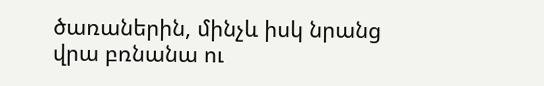ծառաներին, մինչև իսկ նրանց վրա բռնանա ու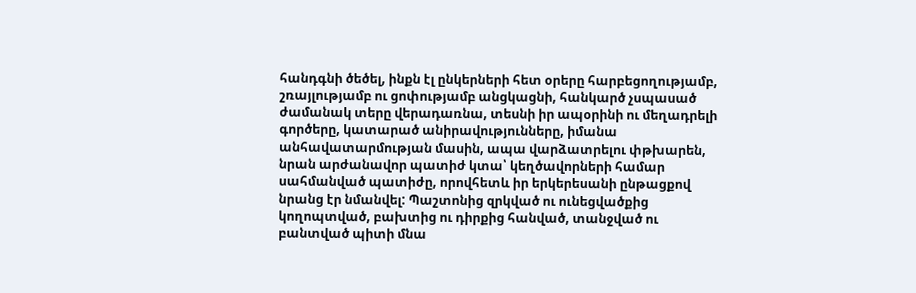հանդգնի ծեծել, ինքն էլ ընկերների հետ օրերը հարբեցողությամբ, շռայլությամբ ու ցոփությամբ անցկացնի, հանկարծ չսպասած ժամանակ տերը վերադառնա, տեսնի իր ապօրինի ու մեղադրելի գործերը, կատարած անիրավությունները, իմանա անհավատարմության մասին, ապա վարձատրելու փթխարեն, նրան արժանավոր պատիժ կտա՝ կեղծավորների համար սահմանված պատիժը, որովհետև իր երկերեսանի ընթացքով նրանց էր նմանվել: Պաշտոնից զրկված ու ունեցվածքից կողոպտված, բախտից ու դիրքից հանված, տանջված ու բանտված պիտի մնա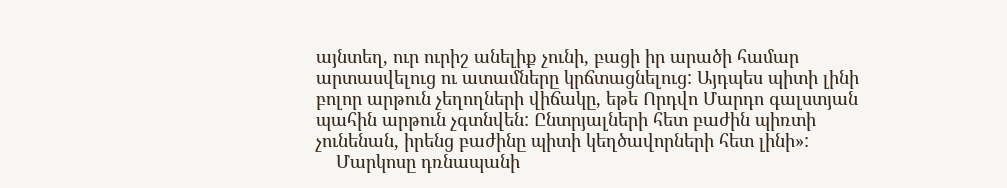այնտեղ, ուր ուրիշ անելիք չունի, բացի իր արածի համար արտասվելուց ու ատամները կրճտացնելուց: Այդպես պիտի լինի բոլոր արթուն չեղողների վիճակը, եթե Որդվո Մարդո գալստյան պահին արթուն չգտնվեն: Ընտրյալների հետ բաժին պիռտի չունենան, իրենց բաժինը պիտի կեղծավորների հետ լինի»:
    Մարկոսը դռնապանի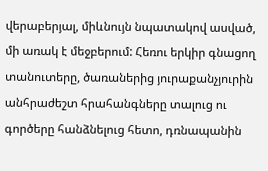վերաբերյալ, միևնույն նպատակով ասված, մի առակ է մեջբերում: Հեռու երկիր գնացող տանուտերը, ծառաներից յուրաքանչյուրին անհրաժեշտ հրահանգները տալուց ու գործերը հանձնելուց հետո, դռնապանին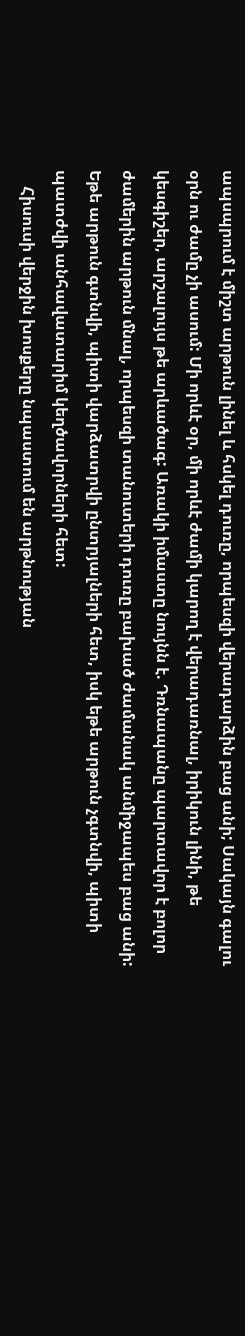ապսպրում է միշտ արթուն լինել և հսկել դուռը, որպեսզի վերադարձին բաց անի; Սակայն գալու օրն ու ժամը չի ասում: Մի որևէ օր, մի որևէ ժամի կարող է վերադառնալ, իրիկուն լինի, թե կեսգիշեր, արշալույս թե արևածագ: Առակի իմաստը նույնն է. Դռնապանը պարտավոր է բոլոր ժամերին արթուն մնալ, որպեսզի տանուտերի դուռը բախած ժամանակ անմիջապես բաց անի: Եթե արթուն գտնվի, պիտի վարձատրվի ընտրյալների հետ, իսկ եթե արթուն չգտնվի, պիտի պատժվի անհավատարիմ կեղծավորների հետ:
    Հիսուսի վերջին խոսքերը նպաստում են արթնության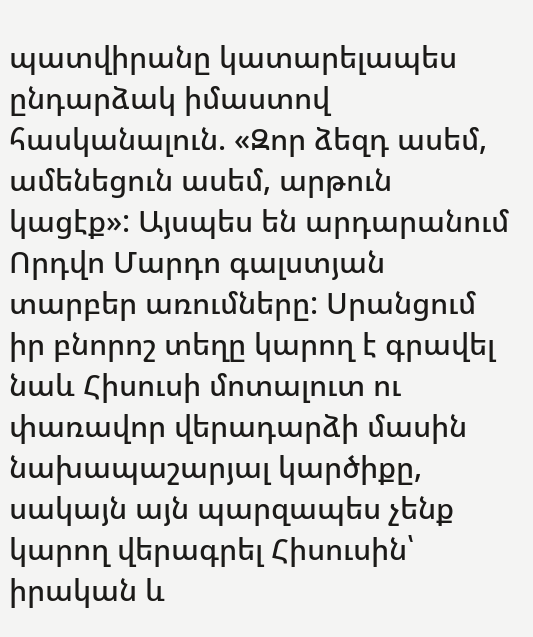պատվիրանը կատարելապես ընդարձակ իմաստով հասկանալուն. «Զոր ձեզդ ասեմ, ամենեցուն ասեմ, արթուն կացէք»: Այսպես են արդարանում Որդվո Մարդո գալստյան տարբեր առումները: Սրանցում իր բնորոշ տեղը կարող է գրավել նաև Հիսուսի մոտալուտ ու փառավոր վերադարձի մասին նախապաշարյալ կարծիքը, սակայն այն պարզապես չենք կարող վերագրել Հիսուսին՝ իրական և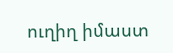ուղիղ իմաստ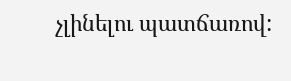չլինելու պատճառով: